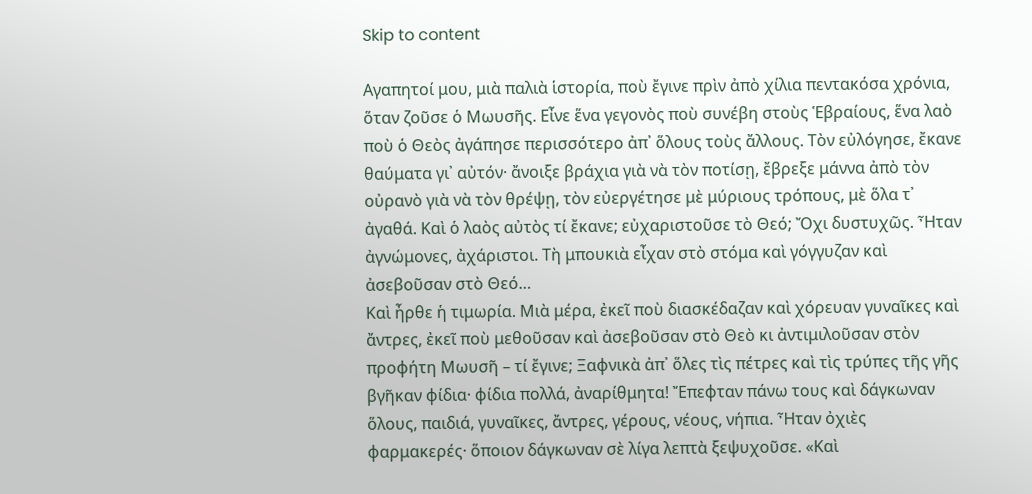Skip to content

Αγαπητοί μου, μιὰ παλιὰ ἱστορία, ποὺ ἔγινε πρὶν ἀπὸ χίλια πεντακόσα χρόνια, ὅταν ζοῦσε ὁ Μωυσῆς. Εἶνε ἕνα γεγονὸς ποὺ συνέβη στοὺς Ἑβραίους, ἕνα λαὸ ποὺ ὁ Θεὸς ἀγάπησε περισσότερο ἀπ᾽ ὅλους τοὺς ἄλλους. Τὸν εὐλόγησε, ἔκανε θαύματα γι᾽ αὐτόν· ἄνοιξε βράχια γιὰ νὰ τὸν ποτίσῃ, ἔβρεξε μάννα ἀπὸ τὸν οὐρανὸ γιὰ νὰ τὸν θρέψῃ, τὸν εὐεργέτησε μὲ μύριους τρόπους, μὲ ὅλα τ᾽ ἀγαθά. Καὶ ὁ λαὸς αὐτὸς τί ἔκανε; εὐχαριστοῦσε τὸ Θεό; Ὄχι δυστυχῶς. Ἦταν ἀγνώμονες, ἀχάριστοι. Τὴ μπουκιὰ εἶχαν στὸ στόμα καὶ γόγγυζαν καὶ ἀσεβοῦσαν στὸ Θεό…
Καὶ ἦρθε ἡ τιμωρία. Μιὰ μέρα, ἐκεῖ ποὺ διασκέδαζαν καὶ χόρευαν γυναῖκες καὶ ἄντρες, ἐκεῖ ποὺ μεθοῦσαν καὶ ἀσεβοῦσαν στὸ Θεὸ κι ἀντιμιλοῦσαν στὸν προφήτη Μωυσῆ – τί ἔγινε; Ξαφνικὰ ἀπ᾽ ὅλες τὶς πέτρες καὶ τὶς τρύπες τῆς γῆς βγῆκαν φίδια· φίδια πολλά, ἀναρίθμητα! Ἔπεφταν πάνω τους καὶ δάγκωναν ὅλους, παιδιά, γυναῖκες, ἄντρες, γέρους, νέους, νήπια. Ἦταν ὀχιὲς φαρμακερές· ὅποιον δάγκωναν σὲ λίγα λεπτὰ ξεψυχοῦσε. «Καὶ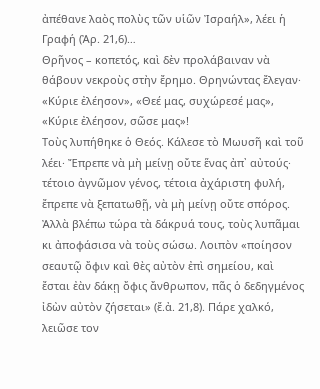ἀπέθανε λαὸς πολὺς τῶν υἱῶν Ἰσραήλ», λέει ἡ Γραφή (Ἀρ. 21,6)…
Θρῆνος – κοπετός, καὶ δὲν προλάβαιναν νὰ θάβουν νεκροὺς στὴν ἔρημο. Θρηνώντας ἔλεγαν· «Κύριε ἐλέησον», «Θεέ μας, συχώρεσέ μας», «Κύριε ἐλέησον, σῶσε μας»!
Τοὺς λυπήθηκε ὁ Θεός. Κάλεσε τὸ Μωυσῆ καὶ τοῦ λέει· Ἔπρεπε νὰ μὴ μείνῃ οὔτε ἕνας ἀπ᾽ αὐτούς· τέτοιο ἀγνῶμον γένος, τέτοια ἀχάριστη φυλή, ἔπρεπε νὰ ξεπατωθῇ, νὰ μὴ μείνῃ οὔτε σπόρος. Ἀλλὰ βλέπω τώρα τὰ δάκρυά τους, τοὺς λυπᾶμαι κι ἀποφάσισα νὰ τοὺς σώσω. Λοιπὸν «ποίησον σεαυτῷ ὄφιν καὶ θὲς αὐτὸν ἐπὶ σημείου, καὶ ἔσται ἐὰν δάκῃ ὄφις ἄνθρωπον, πᾶς ὁ δεδηγμένος ἰδὼν αὐτὸν ζήσεται» (ἔ.ἀ. 21,8). Πάρε χαλκό, λειῶσε τον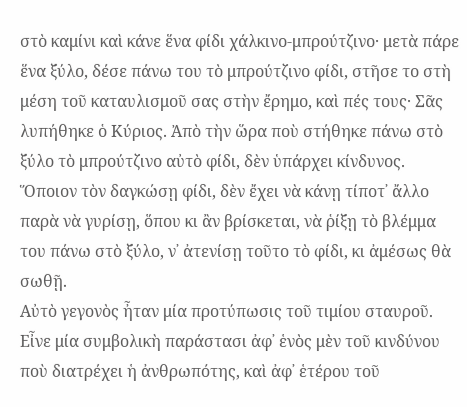στὸ καμίνι καὶ κάνε ἕνα φίδι χάλκινο-μπρούτζινο· μετὰ πάρε ἕνα ξύλο, δέσε πάνω του τὸ μπρούτζινο φίδι, στῆσε το στὴ μέση τοῦ καταυλισμοῦ σας στὴν ἔρημο, καὶ πές τους· Σᾶς λυπήθηκε ὁ Κύριος. Ἀπὸ τὴν ὥρα ποὺ στήθηκε πάνω στὸ ξύλο τὸ μπρούτζινο αὐτὸ φίδι, δὲν ὑπάρχει κίνδυνος. Ὅποιον τὸν δαγκώσῃ φίδι, δὲν ἔχει νὰ κάνῃ τίποτ᾽ ἄλλο παρὰ νὰ γυρίσῃ, ὅπου κι ἂν βρίσκεται, νὰ ῥίξῃ τὸ βλέμμα του πάνω στὸ ξύλο, ν᾽ ἀτενίσῃ τοῦτο τὸ φίδι, κι ἀμέσως θὰ σωθῇ.
Αὐτὸ γεγονὸς ἦταν μία προτύπωσις τοῦ τιμίου σταυροῦ. Εἶνε μία συμβολικὴ παράστασι ἀφ᾽ ἑνὸς μὲν τοῦ κινδύνου ποὺ διατρέχει ἡ ἀνθρωπότης, καὶ ἀφ᾽ ἑτέρου τοῦ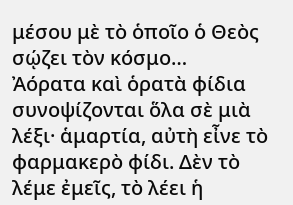μέσου μὲ τὸ ὁποῖο ὁ Θεὸς σῴζει τὸν κόσμο…
Ἀόρατα καὶ ὁρατὰ φίδια συνοψίζονται ὅλα σὲ μιὰ λέξι· ἁμαρτία, αὐτὴ εἶνε τὸ φαρμακερὸ φίδι. Δὲν τὸ λέμε ἐμεῖς, τὸ λέει ἡ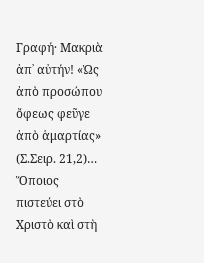Γραφή· Μακριὰ ἀπ᾽ αὐτήν! «Ὡς ἀπὸ προσώπου ὄφεως φεῦγε ἀπὸ ἁμαρτίας» (Σ.Σειρ. 21,2)…
Ὅποιος πιστεύει στὸ Χριστὸ καὶ στὴ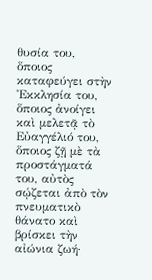θυσία του, ὅποιος καταφεύγει στὴν Ἐκκλησία του, ὅποιος ἀνοίγει καὶ μελετᾷ τὸ Εὐαγγέλιό του, ὅποιος ζῇ μὲ τὰ προστάγματά του, αὐτὸς σῴζεται ἀπὸ τὸν πνευματικὸ θάνατο καὶ βρίσκει τὴν αἰώνια ζωή·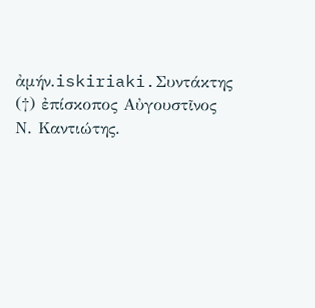ἀμήν.iskiriaki.Συντάκτης (†) ἐπίσκοπος Αὐγουστῖνος Ν. Καντιώτης.